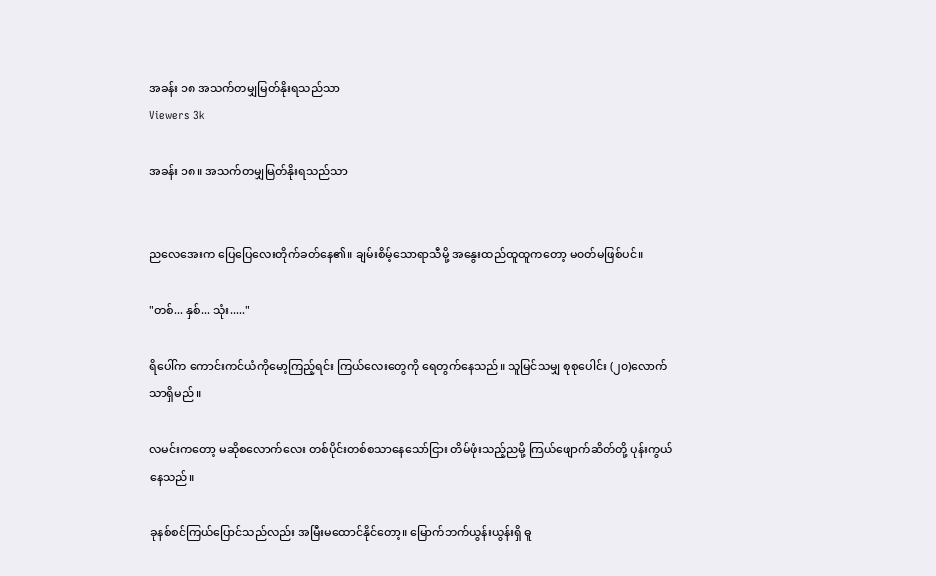အခန်း ၁၈ အသက်တမျှမြတ်နိုးရသည်သာ
Viewers 3k

အခန်း ၁၈။ အသက်တမျှမြတ်နိုးရသည်သာ


ညလေအေးက ပြေပြေလေးတိုက်ခတ်နေ၏။ ချမ်းစိမ့်သောရာသီမို့ အနွေးထည်ထူထူကတော့ မ၀တ်မဖြစ်ပင်။

"တစ်... နှစ်... သုံး....."

ရိပေါ်က ကောင်းကင်ယံကိုမော့ကြည့်ရင်း ကြယ်လေးတွေကို ရေတွက်နေသည်။ သူမြင်သမျှ စုစုပေါင်း (၂၀)လောက်သာရှိမည်။

လမင်းကတော့ မဆိုစလောက်လေး တစ်ပိုင်းတစ်စသာနေသော်ငြား တိမ်ဖုံးသည့်ညမို့ ကြယ်ဖျောက်ဆိတ်တို့ ပုန်းကွယ်နေသည်။

ခုနစ်စင်ကြယ်ပြောင်သည်လည်း အမြီးမထောင်နိုင်တော့။ မြောက်ဘက်ယွန်းယွန်းရှိ ဓူ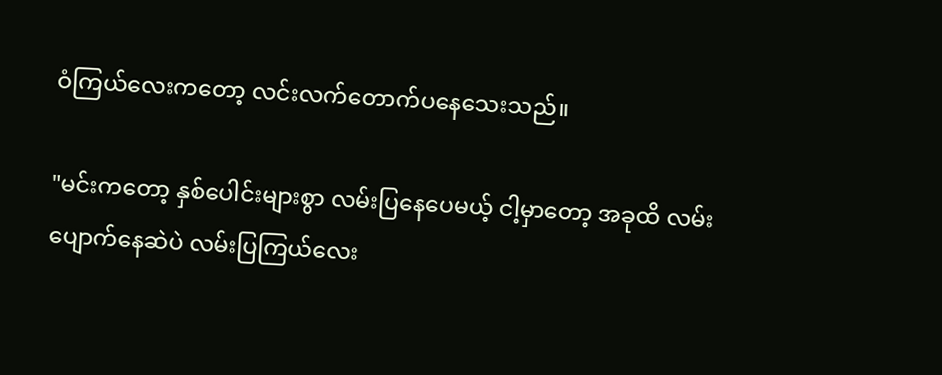ဝံကြယ်လေးကတော့ လင်းလက်တောက်ပနေသေးသည်။

"မင်းကတော့ နှစ်ပေါင်းများစွာ လမ်းပြနေပေမယ့် ငါ့မှာတော့ အခုထိ လမ်းပျောက်နေဆဲပဲ လမ်းပြကြယ်လေး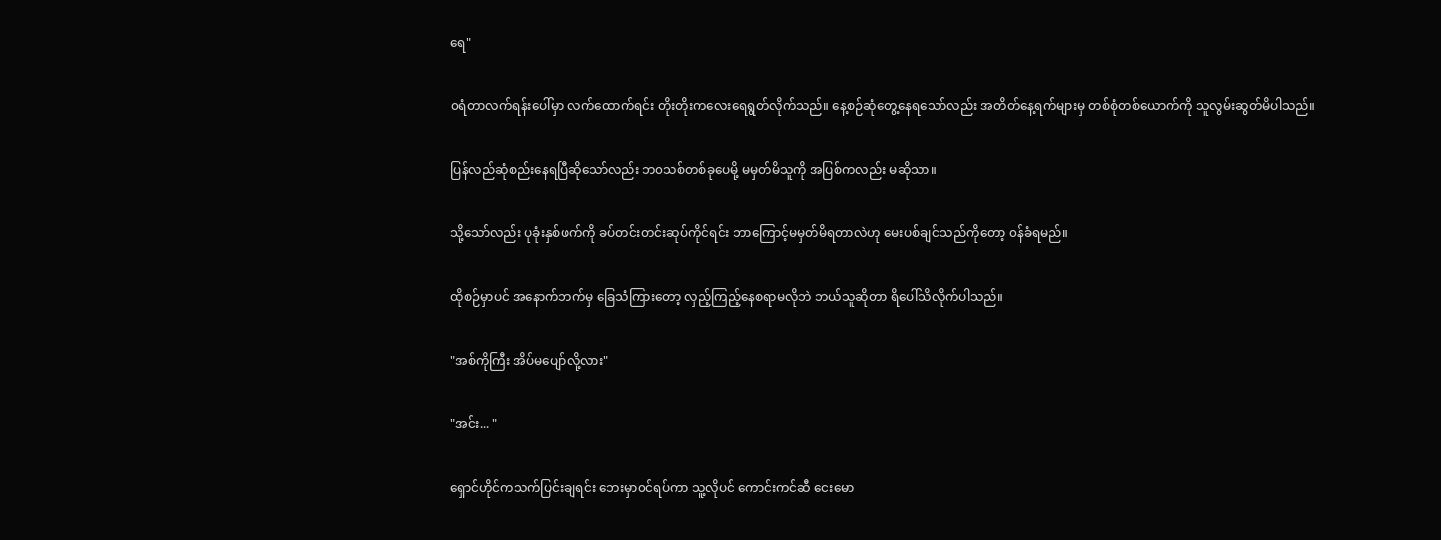ရေ"

၀ရံတာလက်ရန်းပေါ်မှာ လက်ထောက်ရင်း တိုးတိုးကလေးရေရွတ်လိုက်သည်။ နေ့စဉ်ဆုံတွေ့နေရသော်လည်း အတိတ်နေ့ရက်များမှ တစ်စုံတစ်ယောက်ကို သူလွမ်းဆွတ်မိပါသည်။

ပြန်လည်ဆုံစည်းနေရပြီဆိုသော်လည်း ဘ၀သစ်တစ်ခုပေမို့ မမှတ်မိသူကို အပြစ်ကလည်း မဆိုသာ။

သို့သော်လည်း ပုခုံးနှစ်ဖက်ကို ခပ်တင်းတင်းဆုပ်ကိုင်ရင်း ဘာကြောင့်မမှတ်မိရတာလဲဟု မေးပစ်ချင်သည်ကိုတော့ ၀န်ခံရမည်။

ထိုစဉ်မှာပင် အနောက်ဘက်မှ ခြေသံကြားတော့ လှည့်ကြည့်နေစရာမလိုဘဲ ဘယ်သူဆိုတာ ရိပေါ်သိလိုက်ပါသည်။

"အစ်ကိုကြီး အိပ်မပျော်လို့လား"

"အင်း... "

ရှောင်ဟိုင်ကသက်ပြင်းချရင်း ဘေးမှာ၀င်ရပ်ကာ သူ့လိုပင် ကောင်းကင်ဆီ ငေးမော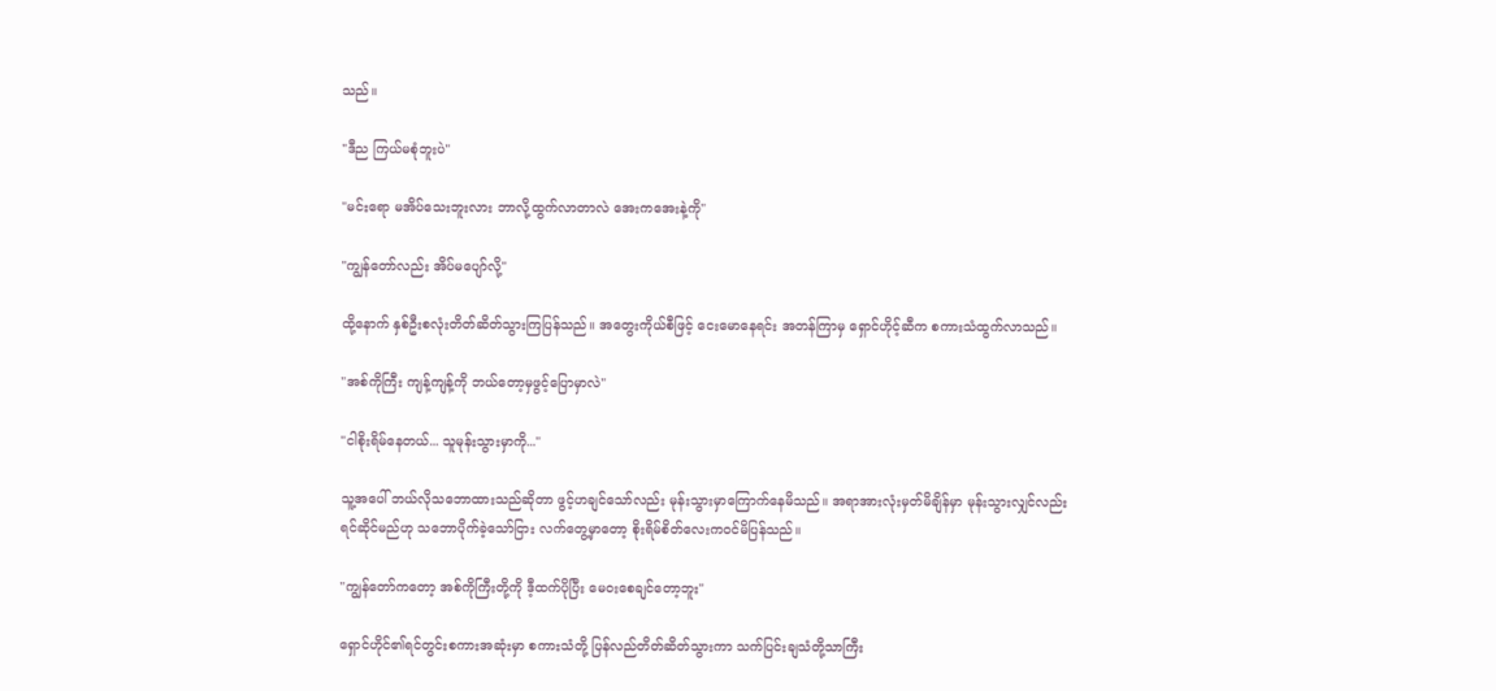သည်။

"ဒီည ကြယ်မစုံဘူးပဲ"

"မင်းရော မအိပ်သေးဘူးလား ဘာလို့ထွက်လာတာလဲ အေးကအေးနဲ့ကို"

"ကျွန်တော်လည်း အိပ်မပျော်လို့"

ထို့နောက် နှစ်ဦးစလုံးတိတ်ဆိတ်သွားကြပြန်သည်။ အတွေးကိုယ်စီဖြင့် ငေးမောနေရင်း အတန်ကြာမှ ရှောင်ဟိုင့်ဆီက စကားသံထွက်လာသည်။

"အစ်ကိုကြီး ကျန့်ကျန့်ကို ဘယ်တော့မှဖွင့်ပြောမှာလဲ"

"ငါစိုးရိမ်နေတယ်... သူမုန်းသွားမှာကို..."

သူ့အပေါ် ဘယ်လိုသဘောထားသည်ဆိုတာ ဖွင့်ဟချင်သော်လည်း မုန်းသွားမှာကြောက်နေမိသည်။ အရာအားလုံးမှတ်မိချိန်မှာ မုန်းသွားလျှင်လည်းရင်ဆိုင်မည်ဟု သဘောပိုက်ခဲ့သော်ငြား လက်တွေ့မှာတော့ စိုးရိမ်စိတ်လေးက၀င်မိပြန်သည်။

"ကျွန်တော်ကတော့ အစ်ကိုကြီးတို့ကို ဒီ့ထက်ပိုပြီး မေ၀းစေချင်တော့ဘူး"

ရှောင်ဟိုင်၏ရင်တွင်းစကားအဆုံးမှာ စကားသံတို့ ပြန်လည်တိတ်ဆိတ်သွားကာ သက်ပြင်းချသံတို့သာကြီး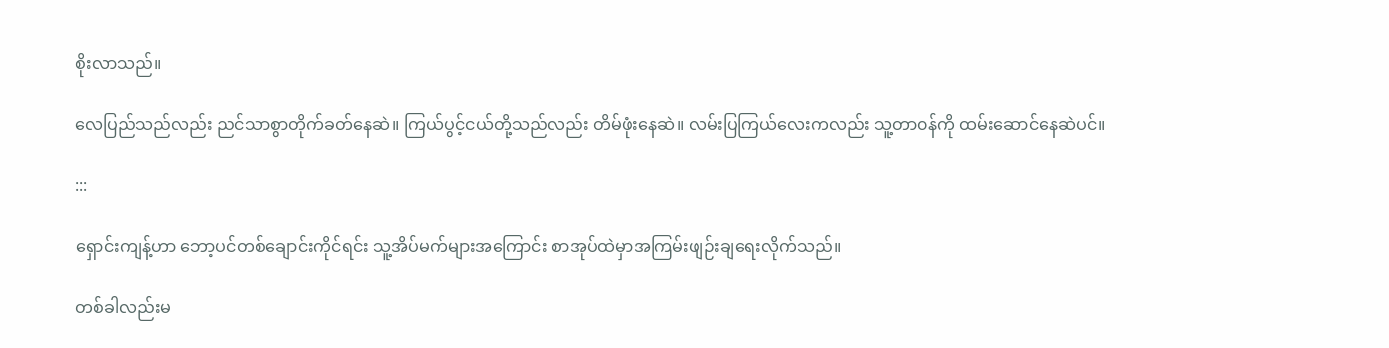စိုးလာသည်။

လေပြည်သည်လည်း ညင်သာစွာတိုက်ခတ်နေဆဲ။ ကြယ်ပွင့်ငယ်တို့သည်လည်း တိမ်ဖုံးနေဆဲ။ လမ်းပြကြယ်လေးကလည်း သူ့တာ၀န်ကို ထမ်းဆောင်နေဆဲပင်။

:::

ရှောင်းကျန့်ဟာ ဘော့ပင်တစ်ချောင်းကိုင်ရင်း သူ့အိပ်မက်များအကြောင်း စာအုပ်ထဲမှာအကြမ်းဖျဉ်းချရေးလိုက်သည်။

တစ်ခါလည်းမ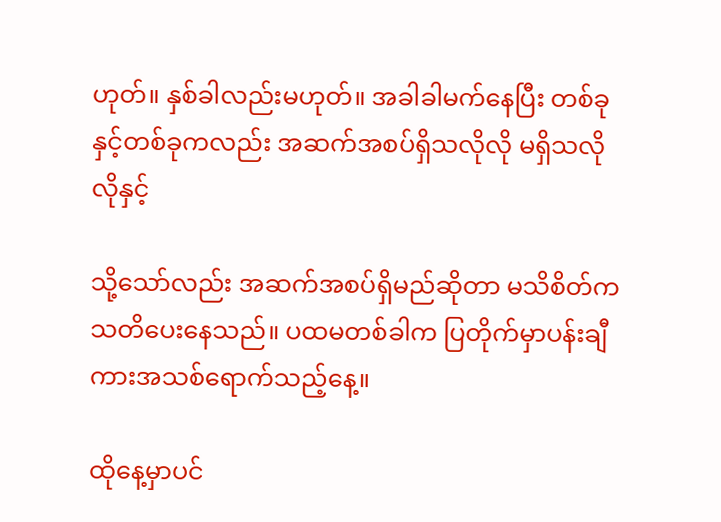ဟုတ်။ နှစ်ခါလည်းမဟုတ်။ အခါခါမက်နေပြီး တစ်ခုနှင့်တစ်ခုကလည်း အဆက်အစပ်ရှိသလိုလို မရှိသလိုလိုနှင့်

သို့သော်လည်း အဆက်အစပ်ရှိမည်ဆိုတာ မသိစိတ်ကသတိပေးနေသည်။ ပထမတစ်ခါက ပြတိုက်မှာပန်းချီကားအသစ်ရောက်သည့်နေ့။

ထိုနေ့မှာပင်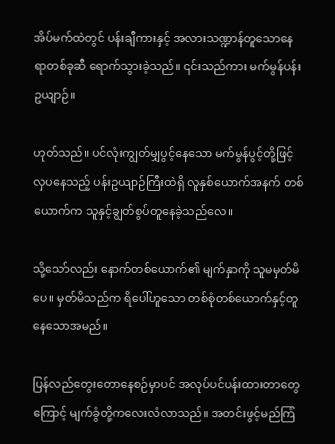အိပ်မက်ထဲတွင် ပန်းချီကားနှင့် အလားသဏ္ဍာန်တူသောနေရာတစ်ခုဆီ ရောက်သွားခဲ့သည်။ ၎င်းသည်ကား မက်မွန်ပန်းဥယျာဉ်။

ဟုတ်သည်။ ပင်လုံးကျွတ်မျှပွင့်နေသော မက်မွန်ပွင့်တို့ဖြင့် လှပနေသည့် ပန်းဥယျာဉ်ကြီးထဲရှိ လူနှစ်ယောက်အနက် တစ်ယောက်က သူနှင့်ချွတ်စွပ်တူနေခဲ့သည်လေ။

သို့သော်လည်း နောက်တစ်ယောက်၏ မျက်နှာကို သူမမှတ်မိပေ။ မှတ်မိသည်က ရိပေါ်ဟူသော တစ်စုံတစ်ယောက်နှင့်တူနေသောအမည်။

ပြန်လည်တွေးတောနေစဉ်မှာပင် အလုပ်ပင်ပန်းထားတာတွေကြောင့် မျက်ခွံတို့ကလေးလံလာသည်။ အတင်းဖွင့်မည်ကြံ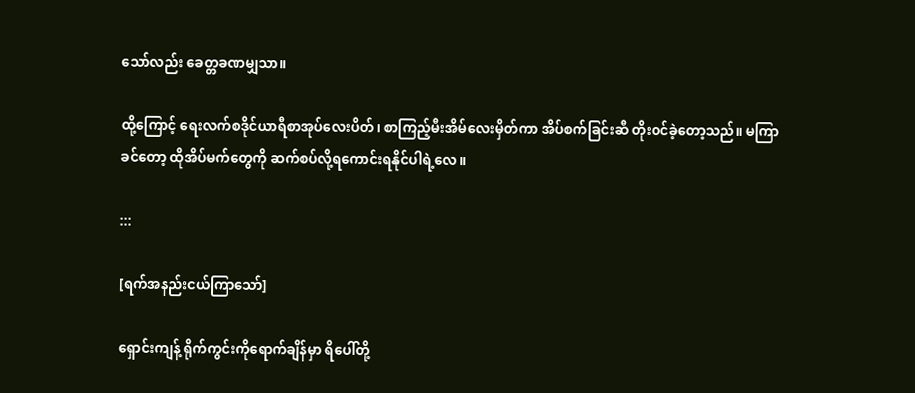သော်လည်း ခေတ္တခဏမျှသာ။

ထို့ကြောင့် ရေးလက်စဒိုင်ယာရီစာအုပ်လေးပိတ်၊ စာကြည့်မီးအိမ်လေးမှိတ်ကာ အိပ်စက်ခြင်းဆီ တိုး၀င်ခဲ့တော့သည်။ မကြာခင်တော့ ထိုအိပ်မက်တွေကို ဆက်စပ်လို့ရကောင်းရနိုင်ပါရဲ့လေ။

:::

[ရက်အနည်းငယ်ကြာသော်]

ရှောင်းကျန့် ရိုက်ကွင်းကိုရောက်ချိန်မှာ ရိပေါ်တို့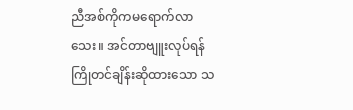ညီအစ်ကိုကမရောက်လာသေး။ အင်တာဗျူးလုပ်ရန် ကြိုတင်ချိန်းဆိုထားသော သ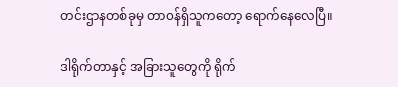တင်းဌာနတစ်ခုမှ တာ၀န်ရှိသူကတော့ ရောက်နေလေပြီ။

ဒါရိုက်တာနှင့် အခြားသူတွေကို ရိုက်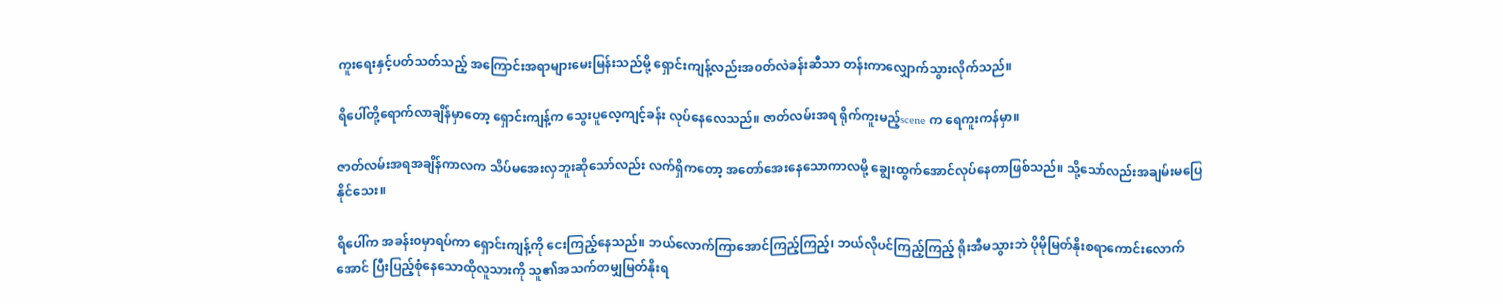ကူးရေးနှင့်ပတ်သတ်သည့် အကြောင်းအရာများမေးမြန်းသည်မို့ ရှောင်းကျန့်လည်းအ၀တ်လဲခန်းဆီသာ တန်းကာလျှောက်သွားလိုက်သည်။

ရိပေါ်တို့ရောက်လာချိန်မှာတော့ ရှောင်းကျန့်က သွေးပူလေ့ကျင့်ခန်း လုပ်နေလေသည်။ ဇာတ်လမ်းအရ ရိုက်ကူးမည့်scene က ရေကူးကန်မှာ။

ဇာတ်လမ်းအရအချိန်ကာလက သိပ်မအေးလှဘူးဆိုသော်လည်း လက်ရှိကတော့ အတော်အေးနေသောကာလမို့ ချွေးထွက်အောင်လုပ်နေတာဖြစ်သည်။ သို့သော်လည်းအချမ်းမပြေနိုင်သေး။

ရိပေါ်က အခန်း၀မှာရပ်ကာ ရှောင်းကျန့်ကို ငေးကြည့်နေသည်။ ဘယ်လောက်ကြာအောင်ကြည့်ကြည့်၊ ဘယ်လိုပင်ကြည့်ကြည့် ရိုးအီမသွားဘဲ ပိုမိုမြတ်နိုးစရာကောင်းလောက်အောင် ပြီးပြည့်စုံနေသောထိုလူသားကို သူ၏အသက်တမျှမြတ်နိုးရ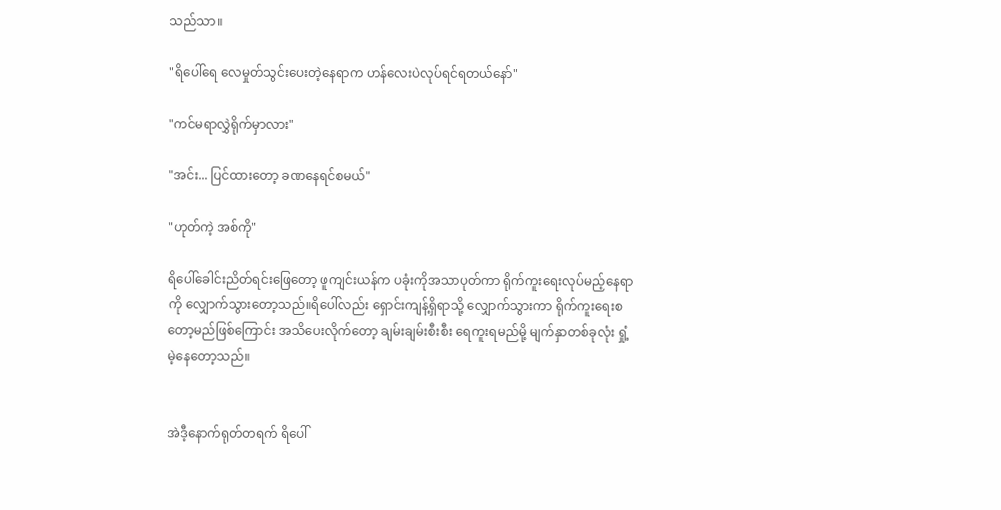သည်သာ။

"ရိပေါ်ရေ လေမှုတ်သွင်းပေးတဲ့နေရာက ဟန်လေးပဲလုပ်ရင်ရတယ်နော်"

"ကင်မရာလွှဲရိုက်မှာလား"

"အင်း... ပြင်ထားတော့ ခဏနေရင်စမယ်"

"ဟုတ်ကဲ့ အစ်ကို"

ရိပေါ်ခေါင်းညိတ်ရင်းဖြေတော့ ဖူကျင်းယန်က ပခုံးကိုအသာပုတ်ကာ ရိုက်ကူးရေးလုပ်မည့်နေရာကို လျှောက်သွားတော့သည်။ရိပေါ်လည်း ရှောင်းကျန့်ရှိရာသို့ လျှောက်သွားကာ ရိုက်ကူးရေးစတော့မည်ဖြစ်ကြောင်း အသိပေးလိုက်တော့ ချမ်းချမ်းစီးစီး ရေကူးရမည်မို့ မျက်နှာတစ်ခုလုံး ရှုံ့မဲ့နေတော့သည်။


အဲဒီ့နောက်ရုတ်တရက် ရိပေါ်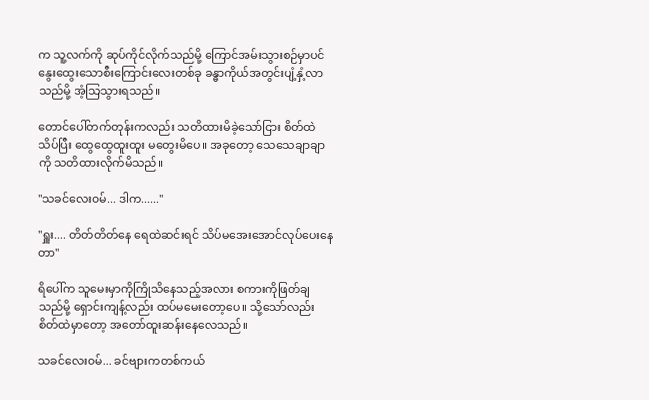က သူ့လက်ကို ဆုပ်ကိုင်လိုက်သည်မို့ ကြောင်အမ်းသွားစဉ်မှာပင် နွေးထွေးသောစီးကြောင်းလေးတစ်ခု ခန္ဓာကိုယ်အတွင်းပျံ့နှံ့လာသည်မို့ အံ့သြသွားရသည်။

တောင်ပေါ်တက်တုန်းကလည်း သတိထားမိခဲ့သော်ငြား စိတ်ထဲသိပ်ပြီး ထွေထွေထူးထူး မတွေးမိပေ။ အခုတော့ သေသေချာချာကို သတိထားလိုက်မိသည်။

"သခင်လေး၀မ်... ဒါက......"

"ရှူး.... တိတ်တိတ်နေ ရေထဲဆင်းရင် သိပ်မအေးအောင်လုပ်ပေးနေတာ"

ရိပေါ်က သူမေးမှာကိုကြိုသိနေသည့်အလား စကားကိုဖြတ်ချသည်မို့ ရှောင်းကျန့်လည်း ထပ်မမေးတော့ပေ။ သို့သော်လည်း စိတ်ထဲမှာတော့ အတော်ထူးဆန်းနေလေသည်။

သခင်လေး၀မ်... ခင်ဗျားကတစ်ကယ်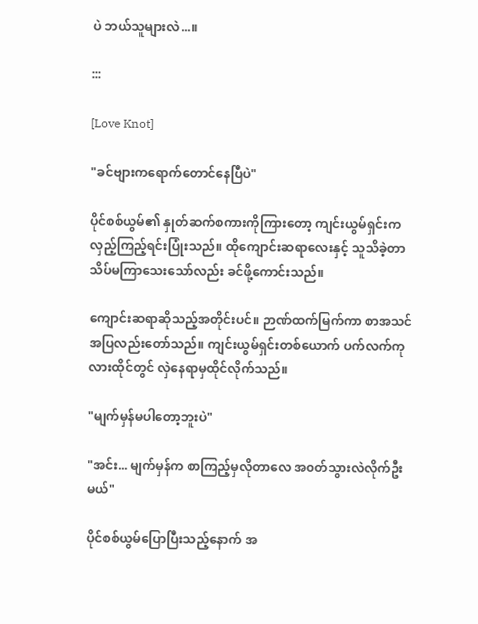ပဲ ဘယ်သူများလဲ...။

:::

[Love Knot]

"ခင်ဗျားကရောက်တောင်နေပြီပဲ"

ပိုင်စစ်ယွမ်၏ နှုတ်ဆက်စကားကိုကြားတော့ ကျင်းယွမ်ရှင်းက လှည့်ကြည့်ရင်းပြုံးသည်။ ထိုကျောင်းဆရာလေးနှင့် သူသိခဲ့တာသိပ်မကြာသေးသော်လည်း ခင်ဖို့ကောင်းသည်။

ကျောင်းဆရာဆိုသည့်အတိုင်းပင်။ ဉာဏ်ထက်မြက်ကာ စာအသင်အပြလည်းတော်သည်။ ကျင်းယွမ်ရှင်းတစ်ယောက် ပက်လက်ကုလားထိုင်တွင် လှဲနေရာမှထိုင်လိုက်သည်။

"မျက်မှန်မပါတော့ဘူးပဲ"

"အင်း... မျက်မှန်က စာကြည့်မှလိုတာလေ အ၀တ်သွားလဲလိုက်ဦးမယ်"

ပိုင်စစ်ယွမ်ပြောပြီးသည့်နောက် အ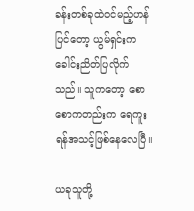ခန်းတစ်ခုထဲ၀င်မည့်ဟန်ပြင်တော့ ယွမ်ရှင်းကခေါင်းညိတ်ပြလိုက်သည်။ သူကတော့ စောစောကတည်းက ရေကူးရန်အသင့်ဖြစ်နေလေပြီ။

ယခုသူတို့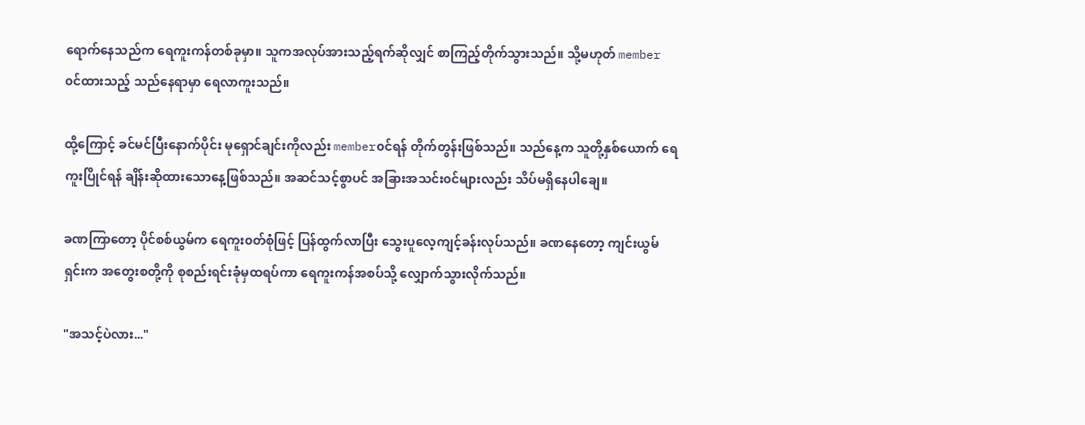ရောက်နေသည်က ရေကူးကန်တစ်ခုမှာ။ သူကအလုပ်အားသည့်ရက်ဆိုလျှင် စာကြည့်တိုက်သွားသည်။ သို့မဟုတ် member ၀င်ထားသည့် သည်နေရာမှာ ရေလာကူးသည်။

ထို့ကြောင့် ခင်မင်ပြီးနောက်ပိုင်း မုရှောင်ချင်းကိုလည်း member၀င်ရန် တိုက်တွန်းဖြစ်သည်။ သည်နေ့က သူတို့နှစ်ယောက် ရေကူးပြိုင်ရန် ချိန်းဆိုထားသောနေ့ဖြစ်သည်။ အဆင်သင့်စွာပင် အခြားအသင်း၀င်များလည်း သိပ်မရှိနေပါချေ။

ခဏကြာတော့ ပိုင်စစ်ယွမ်က ရေကူး၀တ်စုံဖြင့် ပြန်ထွက်လာပြီး သွေးပူလေ့ကျင့်ခန်းလုပ်သည်။ ခဏနေတော့ ကျင်းယွမ်ရှင်းက အတွေးစတို့ကို စုစည်းရင်းခုံမှထရပ်ကာ ရေကူးကန်အစပ်သို့ လျှောက်သွားလိုက်သည်။

"အသင့်ပဲလား..."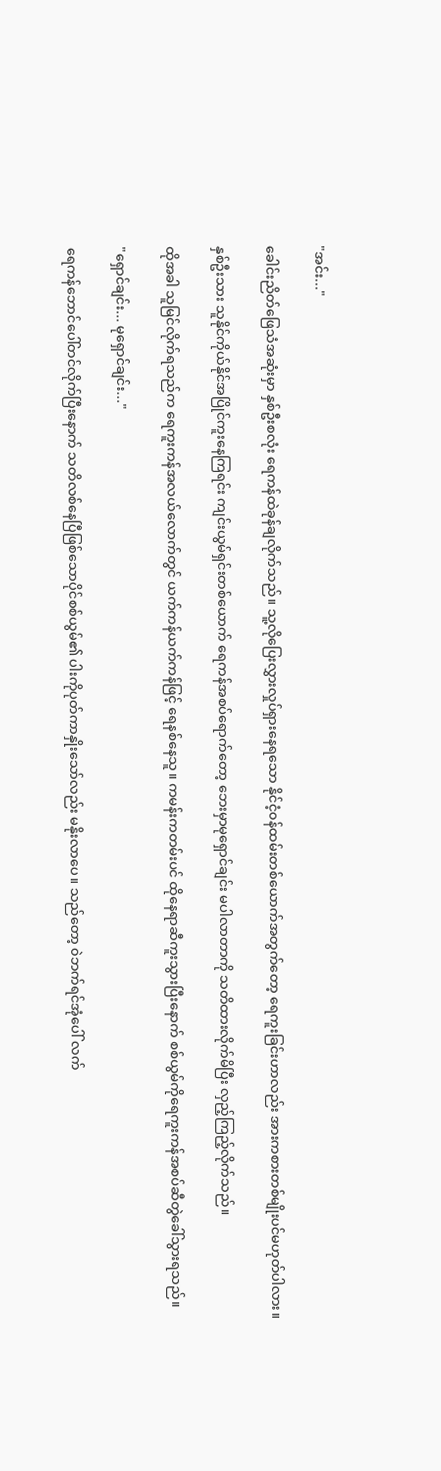"အင်း..."

ခေါင်းညိတ်ဖြေသံအဆုံးမှာ နှစ်ဦးစလုံး ရေကန်ထဲခုန်ချလိုက်သည်။ သူ့လိုပြေးလွှားလှုပ်ရှားနေရသော နိုင်ငံ့၀န်ထမ်းတစ်ယောက်အတွက်တော့ ရေကူးခြင်းဟာလည်း အားကစားတစ်မျိုးပင်မဟုတ်ပါလား။

နှစ်ဦးသား သူနိုင်ကိုယ်နိုင်အပြိုင်ကူးနေကြရင်း ကျင်းယွမ်ရှင်းတစ်ယောက် ရေကန်အစပ်ရောက်တော့ ဘေးမှာမုရှောင်ချင်း မပါလာတာကို သတိထားလိုက်မိပြီး လှည့်ကြည့်လိုက်သည်။

ထိုအခါ သူမြင်လိုက်ရသည်က ရေကူးကန်အလယ်လောက်တွင် ယက်ကန်ယက်ကန်ဖြင့် ရေနစ်နေသူ။ ကမန်းကတမ်းပင် ထိုနေရာဆီကူးသွားပြီးနောက် စစ်ယွမ်ကိုရေကူးကန်အစပ်ဆီတွဲခေါ်သွားရသည်။

"ရှောင်ချင်း... မုရှောင်ချင်း..."

ရေကန်ဘောင်ပေါ်တင်လိုက်ပြီးနောက် သတိလစ်နေပြီဖြစ်သောပိုင်စစ်ယွမ်၏ ပါးကိုပုတ်ကာနှိုးသော်လည်း မနိုးလာပေ။ သည်တော့ ၀ဲဘက်ရင်အုံပေါ် လက်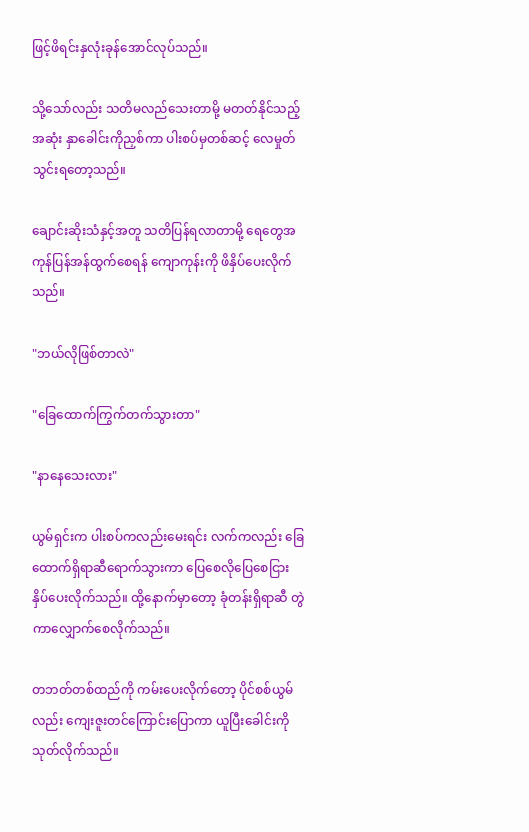ဖြင့်ဖိရင်းနှလုံးခုန်အောင်လုပ်သည်။

သို့သော်လည်း သတိမလည်သေးတာမို့ မတတ်နိုင်သည့်အဆုံး နှာခေါင်းကိုညှစ်ကာ ပါးစပ်မှတစ်ဆင့် လေမှုတ်သွင်းရတော့သည်။

ချောင်းဆိုးသံနှင့်အတူ သတိပြန်ရလာတာမို့ ရေတွေအကုန်ပြန်အန်ထွက်စေရန် ကျောကုန်းကို ဖိနှိပ်ပေးလိုက်သည်။

"ဘယ်လိုဖြစ်တာလဲ"

"ခြေထောက်ကြွက်တက်သွားတာ"

"နာနေသေးလား"

ယွမ်ရှင်းက ပါးစပ်ကလည်းမေးရင်း လက်ကလည်း ခြေထောက်ရှိရာဆီရောက်သွားကာ ပြေစေလိုပြေစေငြား နှိပ်ပေးလိုက်သည်။ ထို့နောက်မှာတော့ ခုံတန်းရှိရာဆီ တွဲကာလျှောက်စေလိုက်သည်။

တဘတ်တစ်ထည်ကို ကမ်းပေးလိုက်တော့ ပိုင်စစ်ယွမ်လည်း ကျေးဇူးတင်ကြောင်းပြောကာ ယူပြီးခေါင်းကိုသုတ်လိုက်သည်။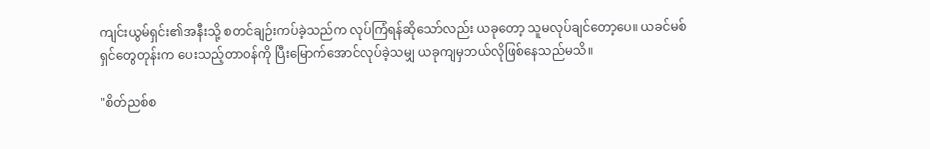ကျင်းယွမ်ရှင်း၏အနီးသို့ စတင်ချဉ်းကပ်ခဲ့သည်က လုပ်ကြံရန်ဆိုသော်လည်း ယခုတော့ သူမလုပ်ချင်တော့ပေ။ ယခင်မစ်ရှင်တွေတုန်းက ပေးသည့်တာ၀န်ကို ပြီးမြောက်အောင်လုပ်ခဲ့သမျှ ယခုကျမှဘယ်လိုဖြစ်နေသည်မသိ။

"စိတ်ညစ်စ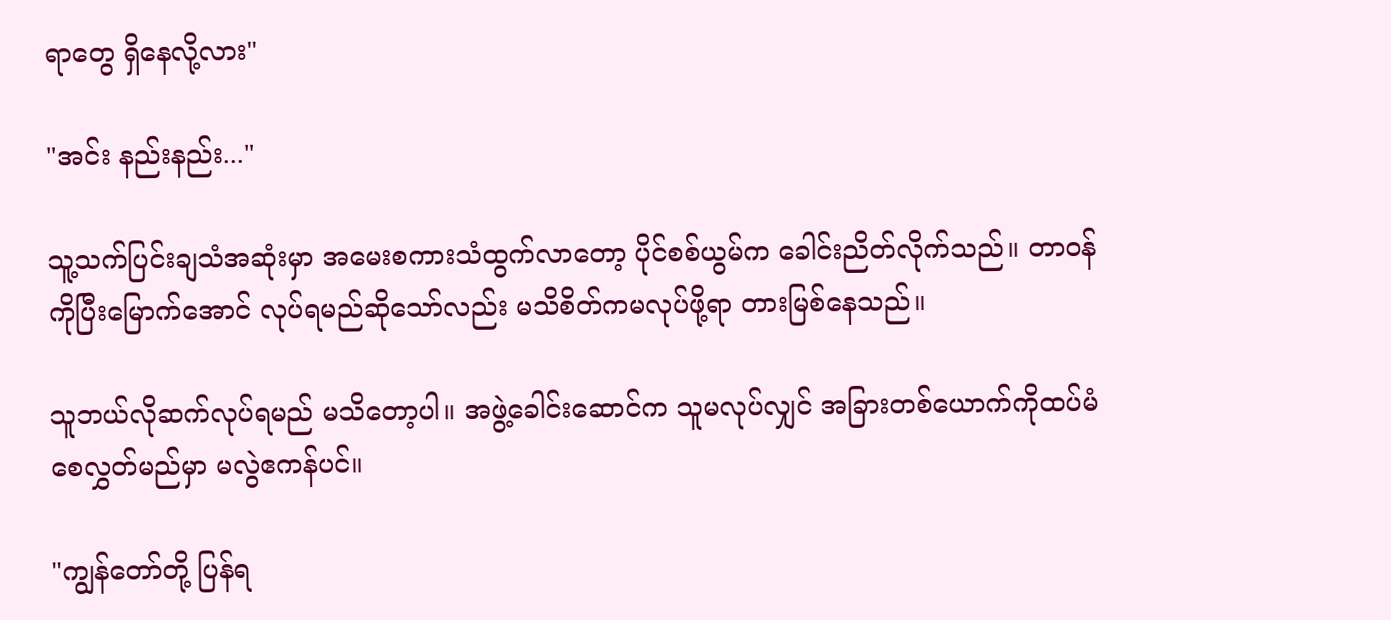ရာတွေ ရှိနေလို့လား"

"အင်း နည်းနည်း..."

သူ့သက်ပြင်းချသံအဆုံးမှာ အမေးစကားသံထွက်လာတော့ ပိုင်စစ်ယွမ်က ခေါင်းညိတ်လိုက်သည်။ တာ၀န်ကိုပြီးမြောက်အောင် လုပ်ရမည်ဆိုသော်လည်း မသိစိတ်ကမလုပ်ဖို့ရာ တားမြစ်နေသည်။

သူဘယ်လိုဆက်လုပ်ရမည် မသိတော့ပါ။ အဖွဲ့ခေါင်းဆောင်က သူမလုပ်လျှင် အခြားတစ်ယောက်ကိုထပ်မံစေလွှတ်မည်မှာ မလွဲဧကန်ပင်။

"ကျွန်တော်တို့ ပြန်ရ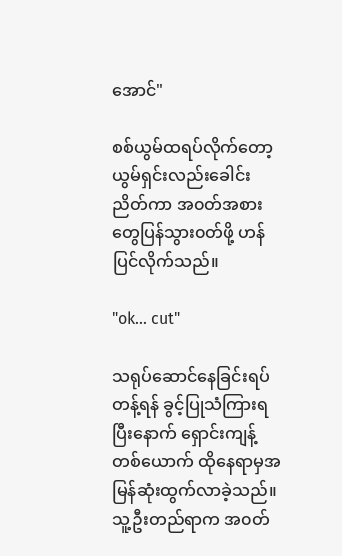အောင်"

စစ်ယွမ်ထရပ်လိုက်တော့ ယွမ်ရှင်းလည်းခေါင်းညိတ်ကာ အ၀တ်အစားတွေပြန်သွား၀တ်ဖို့ ဟန်ပြင်လိုက်သည်။

"ok... cut"

သရုပ်ဆောင်နေခြင်းရပ်တန့်ရန် ခွင့်ပြုသံကြားရပြီးနောက် ရှောင်းကျန့်တစ်ယောက် ထိုနေရာမှအမြန်ဆုံးထွက်လာခဲ့သည်။ သူ့ဦးတည်ရာက အ၀တ်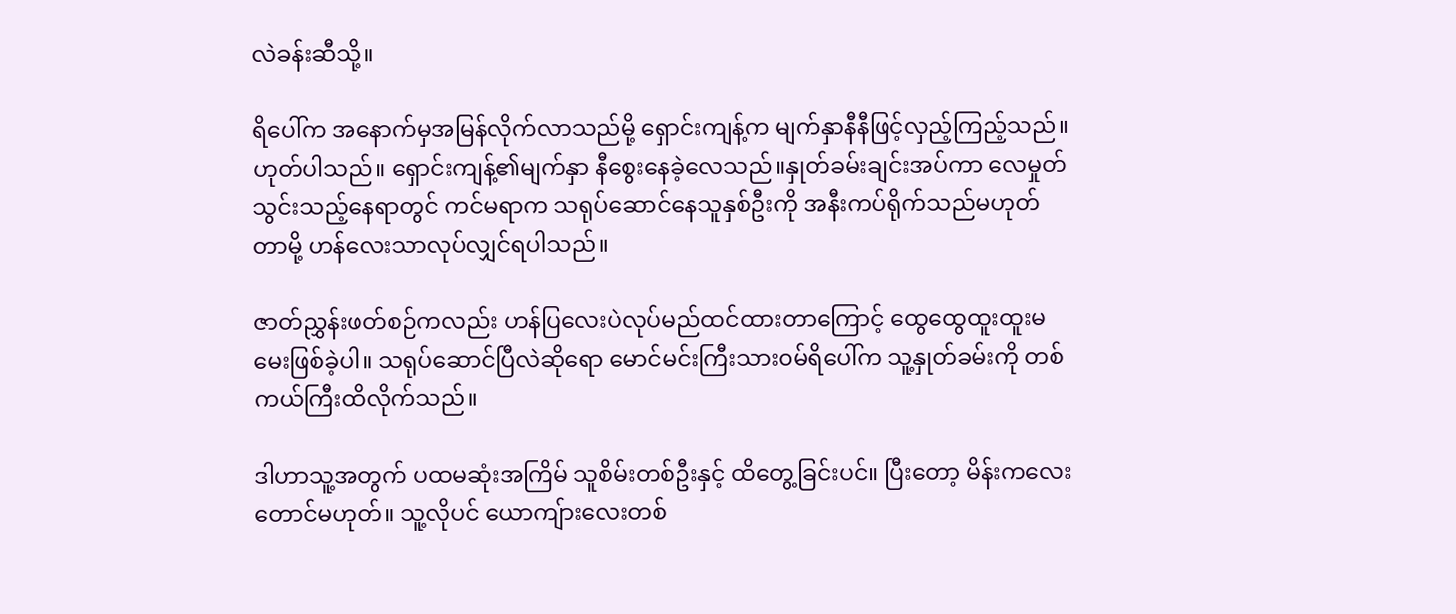လဲခန်းဆီသို့။

ရိပေါ်က အနောက်မှအမြန်လိုက်လာသည်မို့ ရှောင်းကျန့်က မျက်နှာနီနီဖြင့်လှည့်ကြည့်သည်။ ဟုတ်ပါသည်။ ရှောင်းကျန့်၏မျက်နှာ နီစွေးနေခဲ့လေသည်။နှုတ်ခမ်းချင်းအပ်ကာ လေမှုတ်သွင်းသည့်နေရာတွင် ကင်မရာက သရုပ်ဆောင်နေသူနှစ်ဦးကို အနီးကပ်ရိုက်သည်မဟုတ်တာမို့ ဟန်လေးသာလုပ်လျှင်ရပါသည်။

ဇာတ်ညွှန်းဖတ်စဉ်ကလည်း ဟန်ပြလေးပဲလုပ်မည်ထင်ထားတာကြောင့် ထွေထွေထူးထူးမမေးဖြစ်ခဲ့ပါ။ သရုပ်ဆောင်ပြီလဲဆိုရော မောင်မင်းကြီးသား၀မ်ရိပေါ်က သူ့နှုတ်ခမ်းကို တစ်ကယ်ကြီးထိလိုက်သည်။

ဒါဟာသူ့အတွက် ပထမဆုံးအကြိမ် သူစိမ်းတစ်ဦးနှင့် ထိတွေ့ခြင်းပင်။ ပြီးတော့ မိန်းကလေးတောင်မဟုတ်။ သူ့လိုပင် ယောကျ်ားလေးတစ်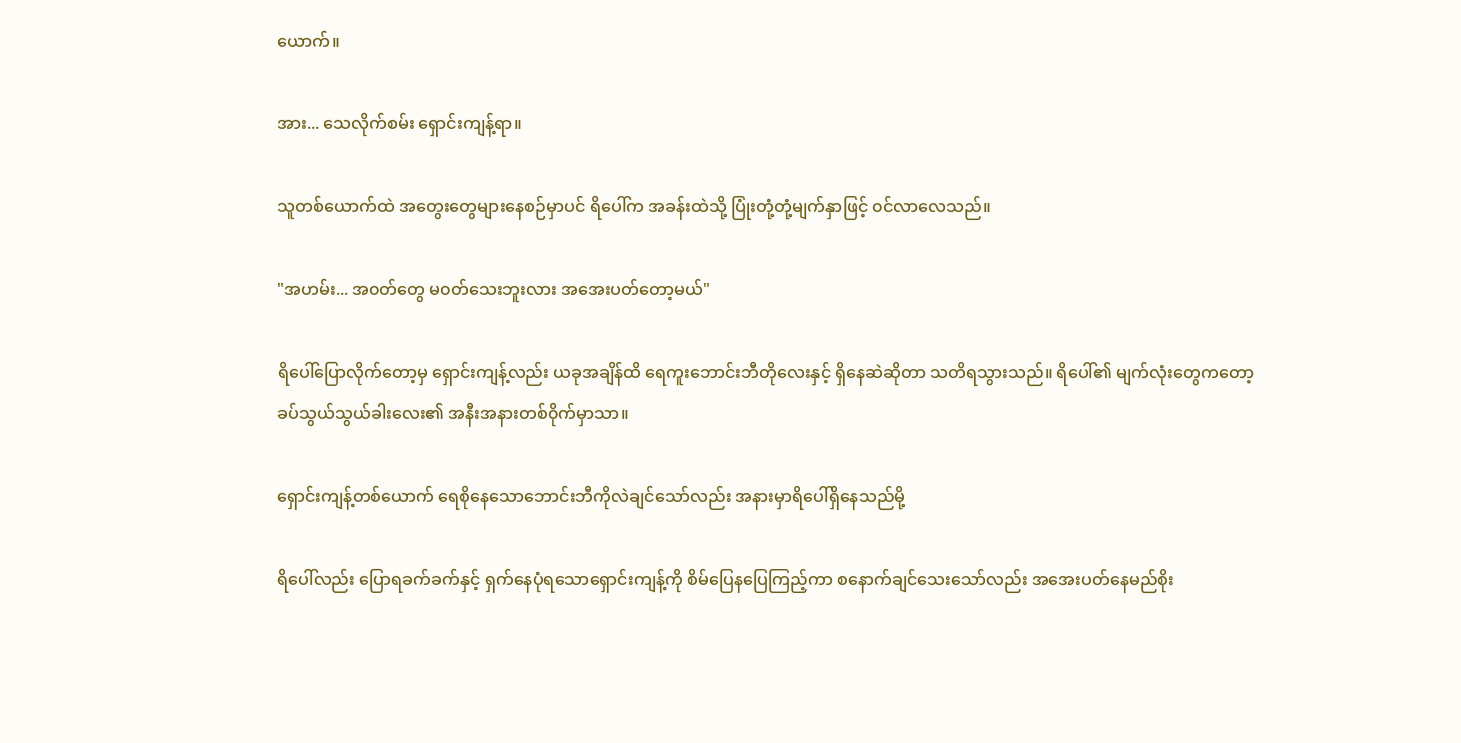ယောက်။

အား... သေလိုက်စမ်း ရှောင်းကျန့်ရာ။

သူတစ်ယောက်ထဲ အတွေးတွေများနေစဉ်မှာပင် ရိပေါ်က အခန်းထဲသို့ ပြုံးတုံ့တုံ့မျက်နှာဖြင့် ၀င်လာလေသည်။

"အဟမ်း... အ၀တ်တွေ မ၀တ်သေးဘူးလား အအေးပတ်တော့မယ်"

ရိပေါ်ပြောလိုက်တော့မှ ရှောင်းကျန့်လည်း ယခုအချိန်ထိ ရေကူးဘောင်းဘီတိုလေးနှင့် ရှိနေဆဲဆိုတာ သတိရသွားသည်။ ရိပေါ်၏ မျက်လုံးတွေကတော့ ခပ်သွယ်သွယ်ခါးလေး၏ အနီးအနားတစ်၀ိုက်မှာသာ။

ရှောင်းကျန့်တစ်ယောက် ရေစိုနေသောဘောင်းဘီကိုလဲချင်သော်လည်း အနားမှာရိပေါ်ရှိနေသည်မို့

ရိပေါ်လည်း ပြောရခက်ခက်နှင့် ရှက်နေပုံရသောရှောင်းကျန့်ကို စိမ်ပြေနပြေကြည့်ကာ စနောက်ချင်သေးသော်လည်း အအေးပတ်နေမည်စိုး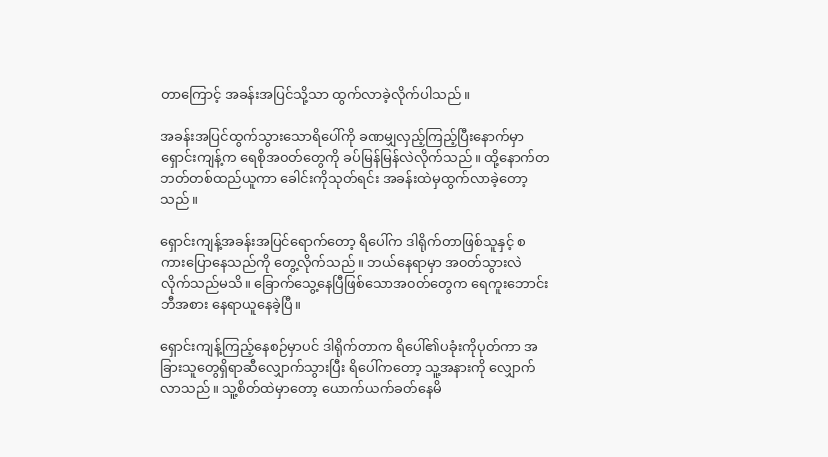တာကြောင့် အခန်းအပြင်သို့သာ ထွက်လာခဲ့လိုက်ပါသည်။

အခန်းအပြင်ထွက်သွားသောရိပေါ်ကို ခဏမျှလှည့်ကြည့်ပြီးနောက်မှာ ရှောင်းကျန့်က ရေစိုအ၀တ်တွေကို ခပ်မြန်မြန်လဲလိုက်သည်။ ထို့နောက်တဘတ်တစ်ထည်ယူကာ ခေါင်းကိုသုတ်ရင်း အခန်းထဲမှထွက်လာခဲ့တော့သည်။

ရှောင်းကျန့်အခန်းအပြင်ရောက်တော့ ရိပေါ်က ဒါရိုက်တာဖြစ်သူနှင့် စကားပြောနေသည်ကို တွေ့လိုက်သည်။ ဘယ်နေရာမှာ အ၀တ်သွားလဲလိုက်သည်မသိ။ ခြောက်သွေ့နေပြီဖြစ်သောအ၀တ်တွေက ရေကူးဘောင်းဘီအစား နေရာယူနေခဲ့ပြီ။

ရှောင်းကျန့်ကြည့်နေစဉ်မှာပင် ဒါရိုက်တာက ရိပေါ်၏ပခုံးကိုပုတ်ကာ အခြားသူတွေရှိရာဆီလျှောက်သွားပြီး ရိပေါ်ကတော့ သူ့အနားကို လျှောက်လာသည်။ သူ့စိတ်ထဲမှာတော့ ယောက်ယက်ခတ်နေမိ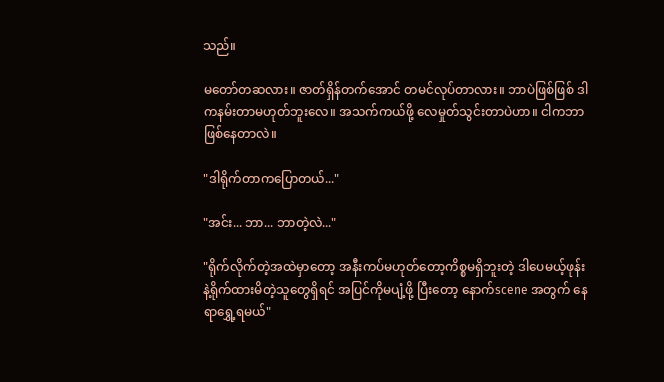သည်။

မတော်တဆလား။ ဇာတ်ရှိန်တက်အောင် တမင်လုပ်တာလား။ ဘာပဲဖြစ်ဖြစ် ဒါကနမ်းတာမဟုတ်ဘူးလေ။ အသက်ကယ်ဖို့ လေမှုတ်သွင်းတာပဲဟာ။ ငါကဘာဖြစ်နေတာလဲ။

"ဒါရိုက်တာကပြောတယ်..."

"အင်း... ဘာ... ဘာတဲ့လဲ..."

"ရိုက်လိုက်တဲ့အထဲမှာတော့ အနီးကပ်မဟုတ်တော့ကိစ္စမရှိဘူးတဲ့ ဒါပေမယ့်ဖုန်းနဲ့ရိုက်ထားမိတဲ့သူတွေရှိရင် အပြင်ကိုမပျံ့ဖို့ ပြီးတော့ နောက်scene အတွက် နေရာရွှေ့ရမယ်"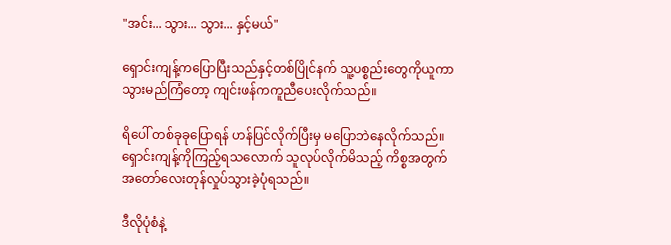"အင်း... သွား... သွား... နှင့်မယ်"

ရှောင်းကျန့်ကပြောပြီးသည်နှင့်တစ်ပြိုင်နက် သူ့ပစ္စည်းတွေကိုယူကာ သွားမည်ကြံတော့ ကျင်းဖန်ကကူညီပေးလိုက်သည်။

ရိပေါ် တစ်ခုခုပြောရန် ဟန်ပြင်လိုက်ပြီးမှ မပြောဘဲနေလိုက်သည်။ ရှောင်းကျန့်ကိုကြည့်ရသလောက် သူလုပ်လိုက်မိသည့် ကိစ္စအတွက် အတော်လေးတုန်လှုပ်သွားခဲ့ပုံရသည်။

ဒီလိုပုံစံနဲ့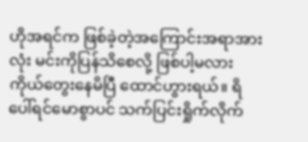ဟိုအရင်က ဖြစ်ခဲ့တဲ့အကြောင်းအရာအားလုံး မင်းကိုပြန်သိစေလို့ ဖြစ်ပါ့မလား ကိုယ်တွေးနေမိပြီ ထောင်ဟွားရယ်။ ရိပေါ်ရင်မောစွာပင် သက်ပြင်းရှိုက်လိုက်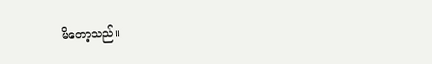မိတော့သည်။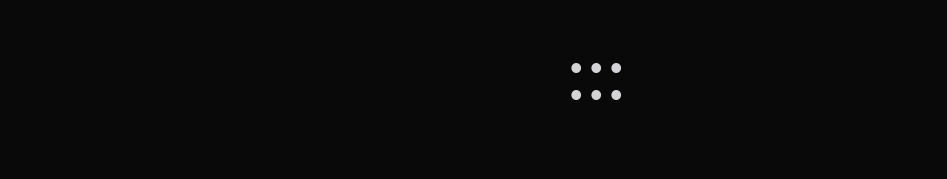:::